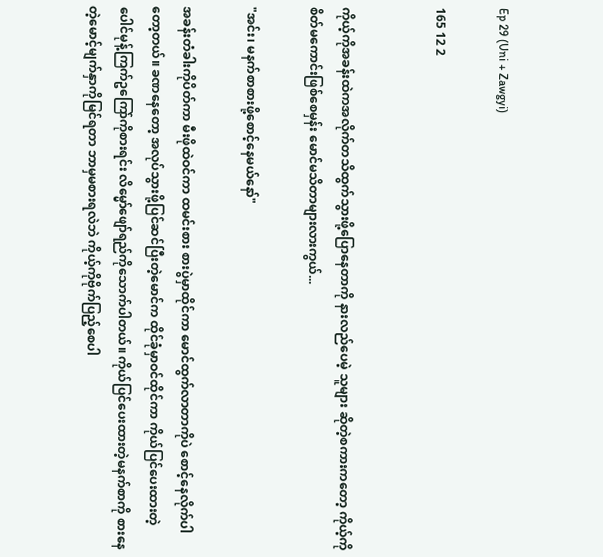Ep 29 (Uni + Zawgyi)

165 12 2


ကိုယ့်ကိုအခန်းထဲကအလိုက်တသိထွက်သွားဖို့ပြောနေတာကို နားလည်ပေမဲ့ သူများ ဆိုတဲ့စကားကတော့ ကိုယ့်ကိုစိတ်မကောင်းဖြစ်စေမှန်း မောင်မသိတာများလားကွယ်...

"အင်း၊ မနက်စာစားဖို့စောင့်နေမယ်နော်"

အခန်းတံခါးကိုပိတ်ကာ မီးဖိုထဲဝင်ကာ ထမင်းစား စားပွဲမှာထိုင်ကာ မောင်ထွက်လာတာကိုပဲ စောင့်နေလိုက်ပါတော့တယ်။ ခဏနေတော့ အလုပ်သွားဖို့ပြင်ဆင်ပြီးတဲ့မောင်က ထိုင်ခုံမှာဝင်ထိုင်ကာ ကိုယ်ပြင်ပေးထားတဲ့ ပေါင်မုန့်ကြက်ဥကြော်ကိုစားရင်း လိမ္မော်ဖျော်ရည်ကိုသောက်ပါတယ်။ ကိုယ်ပြင်ပေးထားတဲ့မနက်စာကို စားနေတဲ့မောင့်မျက်နှာကိုမြင်ရတာ ဘာမှမစားရလဲဘဲ ကိုယ့်ကိုဗိုက်ပြည့်စေပါ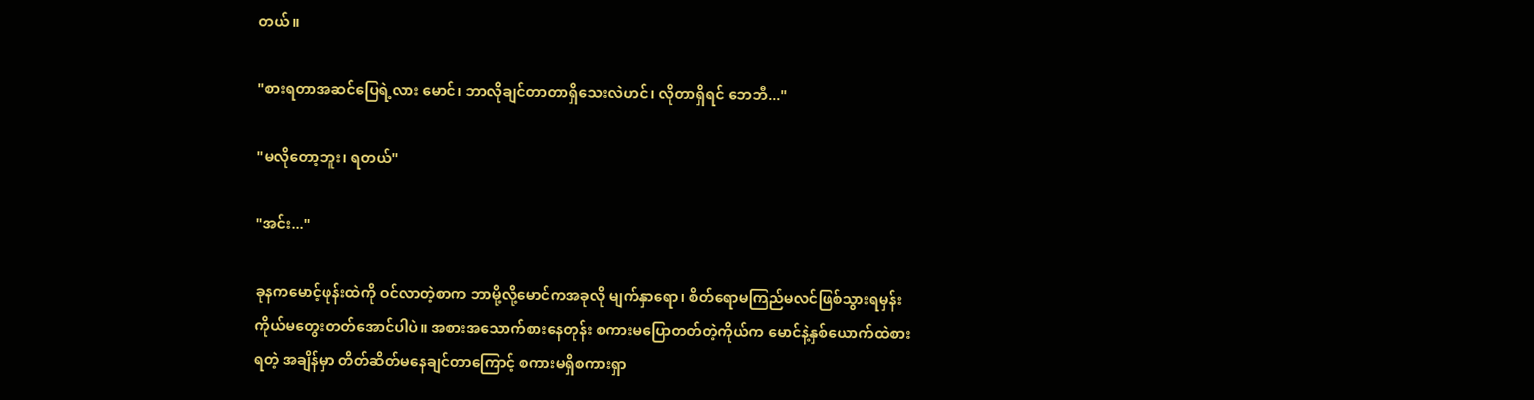တယ်။

"စားရတာအဆင်ပြေရဲ့လား မောင်၊ ဘာလိုချင်တာတာရှိသေးလဲဟင်၊ လိုတာရှိရင် ဘေဘီ..."

"မလိုတော့ဘူး၊ ရတယ်"

"အင်း..."

ခုနကမောင့်ဖုန်းထဲကို ဝင်လာတဲ့စာက ဘာမို့လို့မောင်ကအခုလို မျက်နှာရော၊ စိတ်ရောမကြည်မလင်ဖြစ်သွားရမှန်း ကိုယ်မတွေးတတ်အောင်ပါပဲ။ အစားအသောက်စားနေတုန်း စကားမပြောတတ်တဲ့ကိုယ်က မောင်နဲ့နှစ်ယောက်ထဲစားရတဲ့ အချိန်မှာ တိတ်ဆိတ်မနေချင်တာကြောင့် စကားမရှိစကားရှာ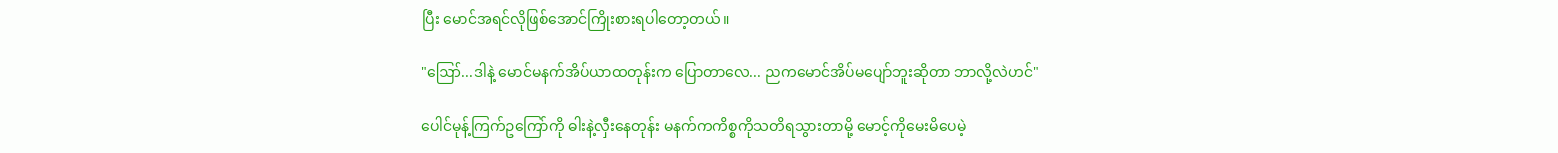ပြီး မောင်အရင်လိုဖြစ်အောင်ကြိုးစားရပါတော့တယ်။

"ဪ...ဒါနဲ့ မောင်မနက်အိပ်ယာထတုန်းက ပြောတာလေ... ညကမောင်အိပ်မပျော်ဘူးဆိုတာ ဘာလို့လဲဟင်"

ပေါင်မုန့်ကြက်ဥကြော်ကို ဓါးနဲ့လှီးနေတုန်း မနက်ကကိစ္စကိုသတိရသွားတာမို့ မောင့်ကိုမေးမိပေမဲ့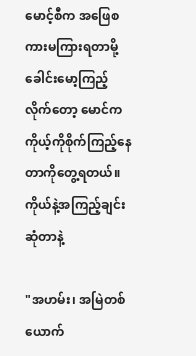မောင့်စီက အဖြေစကားမကြားရတာမို့ ခေါင်းမော့ကြည့်လိုက်တော့ မောင်ကကိုယ့်ကိုစိုက်ကြည့်နေတာကိုတွေ့ရတယ်။ ကိုယ်နဲ့အကြည့်ချင်းဆုံတာနဲ့

"အဟမ်း၊ အမြဲတစ်ယောက်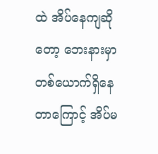ထဲ အိပ်နေကျဆိုတော့ ဘေးနားမှာတစ်ယောက်ရှိနေတာကြောင့် အိပ်မ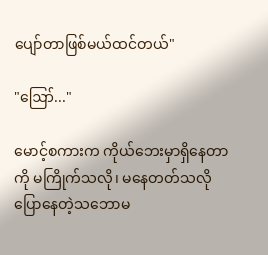ပျော်တာဖြစ်မယ်ထင်တယ်"

"ဪ..."

မောင့်စကားက ကိုယ်ဘေးမှာရှိနေတာကို မကြိုက်သလို၊ မနေတတ်သလိုပြောနေတဲ့သဘောမ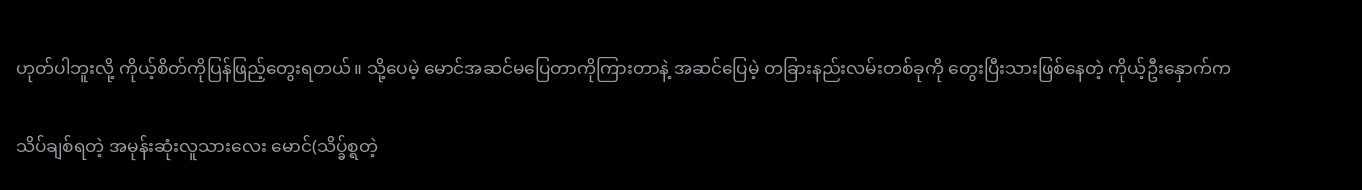ဟုတ်ပါဘူးလို့ ကိုယ့်စိတ်ကိုပြန်ဖြည့်တွေးရတယ်။ သို့ပေမဲ့ မောင်အဆင်မပြေတာကိုကြားတာနဲ့ အဆင်ပြေမဲ့ တခြားနည်းလမ်းတစ်ခုကို တွေးပြီးသားဖြစ်နေတဲ့ ကိုယ့်ဦးနှောက်က

သိပ်ချစ်ရတဲ့ အမုန်းဆုံးလူသားလေး မောင်(သိပ္ခ်စ္ရတဲ့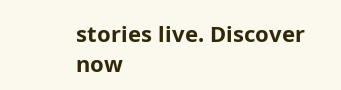stories live. Discover now